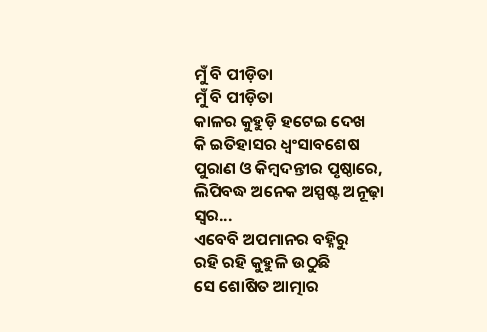ମୁଁ ବି ପୀଡ଼ିତା
ମୁଁ ବି ପୀଡ଼ିତା
କାଳର କୁହୁଡ଼ି ହଟେଇ ଦେଖ
କି ଇତିହାସର ଧ୍ୱଂସାବଶେଷ
ପୁରାଣ ଓ କିମ୍ବଦନ୍ତୀର ପୃଷ୍ଠାରେ,
ଲିପିବଦ୍ଧ ଅନେକ ଅସ୍ପଷ୍ଟ ଅନୂଢ଼ା ସ୍ୱର...
ଏବେବି ଅପମାନର ବହ୍ନିରୁ
ରହି ରହି କୁହୁଳି ଉଠୁଛି
ସେ ଶୋଷିତ ଆତ୍ମାର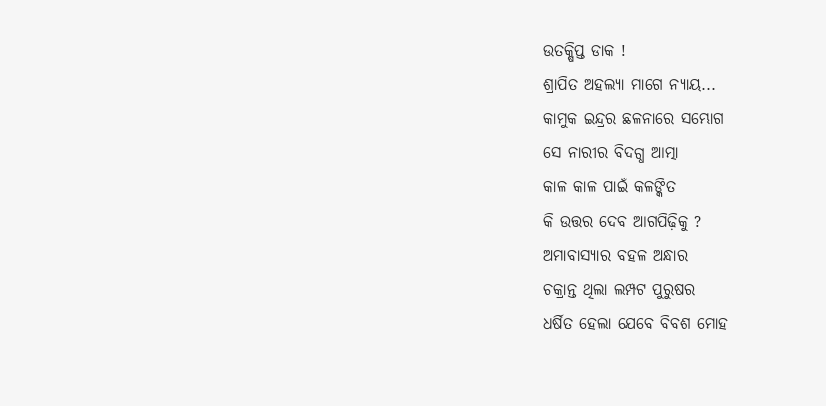ଉତକ୍ଷିପ୍ତ ଡାକ !
ଶ୍ରାପିତ ଅହଲ୍ୟା ମାଗେ ନ୍ୟାୟ...
କାମୁକ ଇନ୍ଦ୍ରର ଛଳନାରେ ସମ୍ଭୋଗ
ସେ ନାରୀର ବିଦଗ୍ଧ ଆତ୍ମା
କାଳ କାଳ ପାଇଁ କଳଙ୍କିତ
କି ଉତ୍ତର ଦେବ ଆଗପିଢ଼ିକୁ ?
ଅମାବାସ୍ୟାର ବହଳ ଅନ୍ଧାର
ଚକ୍ରାନ୍ତ ଥିଲା ଲମ୍ପଟ ପୁରୁଷର
ଧର୍ଷିତ ହେଲା ଯେବେ ବିବଶ ମୋହ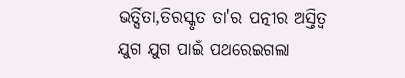ଭର୍ତ୍ସିତା,ତିରସ୍କୃତ ତା'ର ପତ୍ନୀର ଅସ୍ତିତ୍ବ
ଯୁଗ ଯୁଗ ପାଇଁ ପଥରେଇଗଲା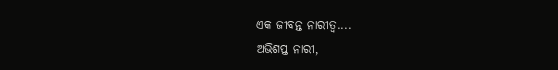ଏକ ଜୀବନ୍ତ ନାରୀତ୍ବ....
ଅଭିଶପ୍ତ ନାରୀ,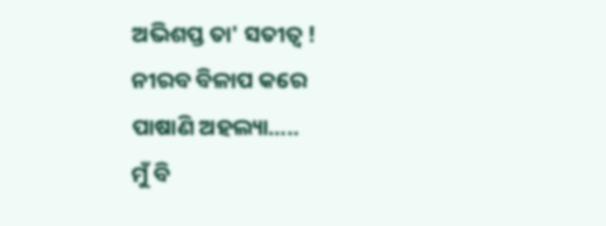ଅଭିଶପ୍ତ ତା' ସତୀତ୍ଵ !
ନୀରବ ବିଳାପ କରେ
ପାଷାଣି ଅହଲ୍ୟା.....
ମୁଁ ବି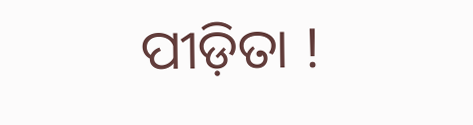ପୀଡ଼ିତା !